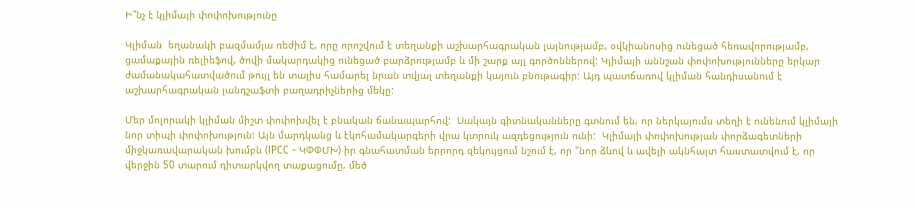Ի՞նչ է կլիմայի փոփոխությունը

Կլիման  եղանակի բազմամյա ռեժիմ է, որը որոշվում է տեղանքի աշխարհագրական լայնությամբ, օվկիանոսից ունեցած հեռավորությամբ, ցամաքային ռելիեֆով, ծովի մակարդակից ունեցած բարձրությամբ և մի շարք այլ գործոններով: Կլիմայի աննշան փոփոխությունները երկար ժամանակահատվածում թույլ են տալիս համարել նրան տվյալ տեղանքի կայուն բնութագիր: Այդ պատճառով կլիման հանդիսանում է աշխարհագրական լանդշաֆտի բաղադրիչներից մեկը:

Մեր մոլորակի կլիման միշտ փոփոխվել է բնական ճանապարհով:  Սակայն գիտնականները գտնում են, որ ներկայումս տեղի է ունենում կլիմայի նոր տիպի փոփոխություն: Այն մարդկանց և էկոհամակարգերի վրա կտրուկ ազդեցություն ունի:  Կլիմայի փոփոխության փորձագետների միջկառավարական խումբն (IPCC - ԿՓՓՄԽ) իր գնահատման երրորդ զեկույցում նշում է, որ "նոր ձևով և ավելի ակնհայտ հաստատվում է, որ վերջին 50 տարում դիտարկվող տաքացումը, մեծ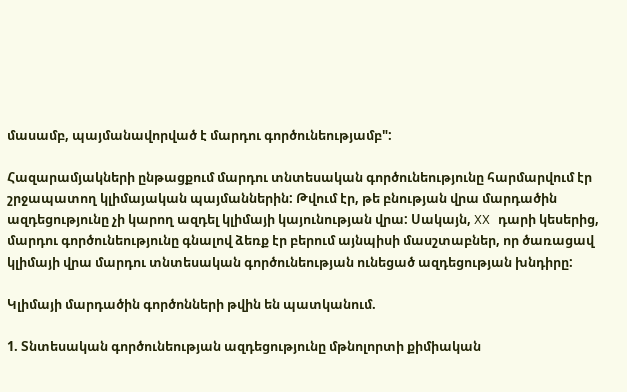մասամբ, պայմանավորված է մարդու գործունեությամբ":

Հազարամյակների ընթացքում մարդու տնտեսական գործունեությունը հարմարվում էր շրջապատող կլիմայական պայմաններին: Թվում էր, թե բնության վրա մարդածին ազդեցությունը չի կարող ազդել կլիմայի կայունության վրա: Սակայն, XX դարի կեսերից, մարդու գործունեությունը գնալով ձեռք էր բերում այնպիսի մասշտաբներ, որ ծառացավ կլիմայի վրա մարդու տնտեսական գործունեության ունեցած ազդեցության խնդիրը:

Կլիմայի մարդածին գործոնների թվին են պատկանում.

1. Տնտեսական գործունեության ազդեցությունը մթնոլորտի քիմիական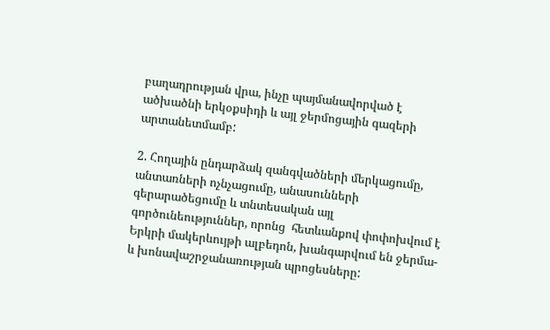բաղադրության վրա, ինչը պայմանավորված է ածխածնի երկօքսիդի և այլ ջերմոցային գազերի արտանետմամբ:

2. Հողային ընդարձակ զանգվածների մերկացումը, անտառների ոչնչացումը, անասունների գերարածեցումը և տնտեսական այլ գործունեություններ, որոնց  հետևանքով փոփոխվում է  Երկրի մակերևույթի ալբեդոն, խանգարվում են ջերմա- և խոնավաշրջանառության պրոցեսները: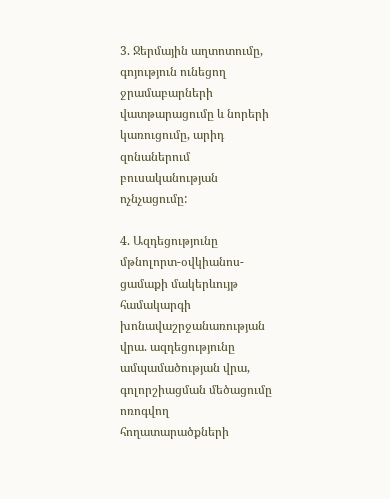3. Ջերմային աղտոտումը,  գոյություն ունեցող ջրամաբարների վատթարացումը և նորերի կառուցումը, արիդ զոնաներում բուսականության ոչնչացումը:

4. Ազդեցությունը մթնոլորտ-օվկիանոս-ցամաքի մակերևույթ համակարգի խոնավաշրջանառության վրա. ազդեցությունը ամպամածության վրա, գոլորշիացման մեծացումը ոռոգվող  հողատարածքների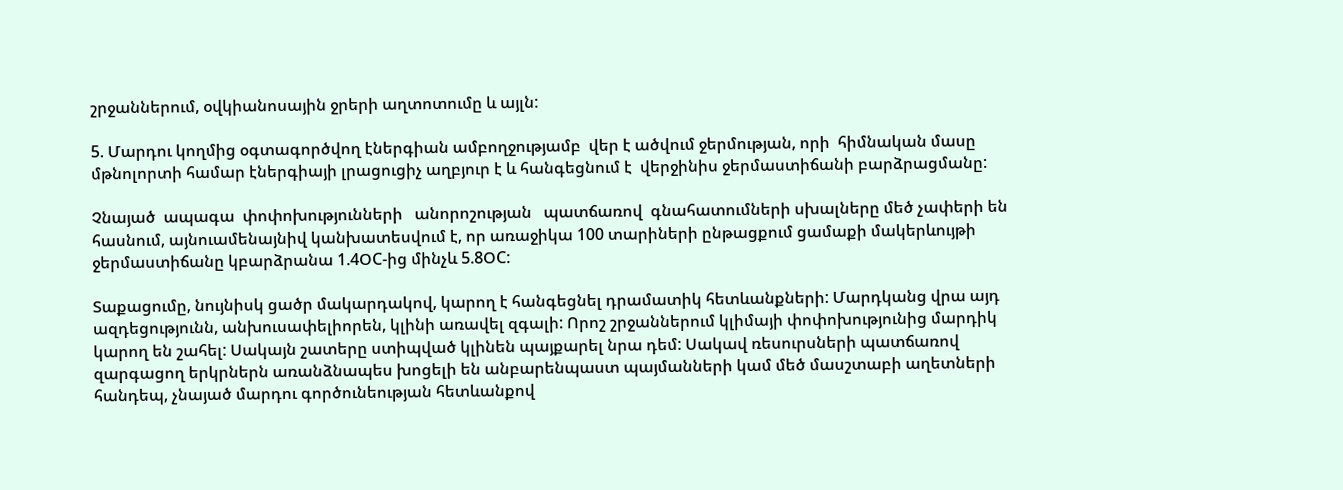շրջաններում, օվկիանոսային ջրերի աղտոտումը և այլն:

5. Մարդու կողմից օգտագործվող էներգիան ամբողջությամբ  վեր է ածվում ջերմության, որի  հիմնական մասը մթնոլորտի համար էներգիայի լրացուցիչ աղբյուր է և հանգեցնում է  վերջինիս ջերմաստիճանի բարձրացմանը:

Չնայած  ապագա  փոփոխությունների   անորոշության   պատճառով  գնահատումների սխալները մեծ չափերի են հասնում, այնուամենայնիվ կանխատեսվում է, որ առաջիկա 100 տարիների ընթացքում ցամաքի մակերևույթի ջերմաստիճանը կբարձրանա 1.4ՕC-ից մինչև 5.8ՕC:

Տաքացումը, նույնիսկ ցածր մակարդակով, կարող է հանգեցնել դրամատիկ հետևանքների: Մարդկանց վրա այդ ազդեցությունն, անխուսափելիորեն, կլինի առավել զգալի: Որոշ շրջաններում կլիմայի փոփոխությունից մարդիկ կարող են շահել: Սակայն շատերը ստիպված կլինեն պայքարել նրա դեմ: Սակավ ռեսուրսների պատճառով զարգացող երկրներն առանձնապես խոցելի են անբարենպաստ պայմանների կամ մեծ մասշտաբի աղետների հանդեպ, չնայած մարդու գործունեության հետևանքով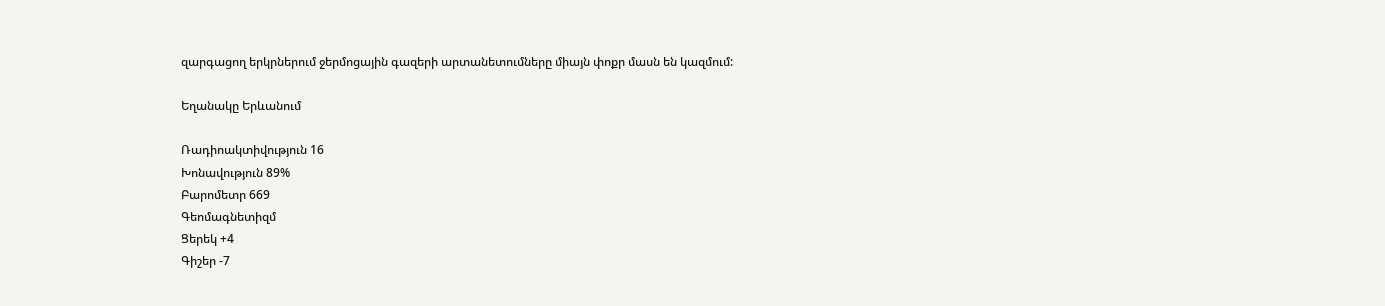զարգացող երկրներում ջերմոցային գազերի արտանետումները միայն փոքր մասն են կազմում:

Եղանակը Երևանում

Ռադիոակտիվություն 16
Խոնավություն 89%
Բարոմետր 669
Գեոմագնետիզմ
Ցերեկ +4
Գիշեր -7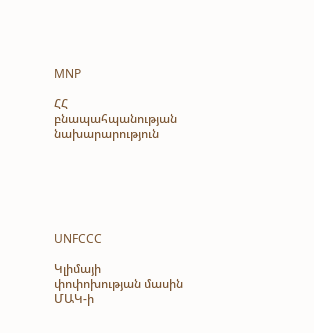MNP

ՀՀ բնապահպանության նախարարություն






UNFCCC

Կլիմայի փոփոխության մասին ՄԱԿ-ի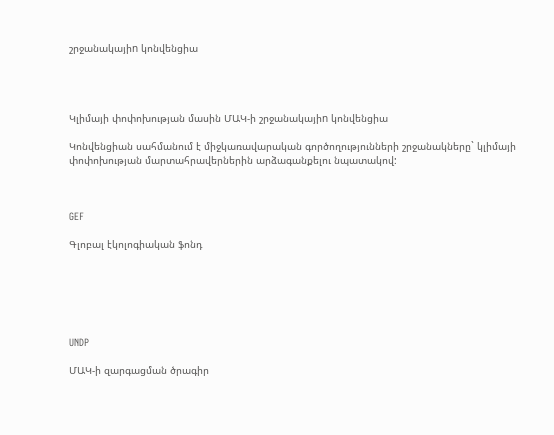շրջանակայիn կոնվենցիա




Կլիմայի փոփոխության մասին ՄԱԿ-ի շրջանակայիn կոնվենցիա

Կոնվենցիան սահմանում է միջկառավարական գործողությունների շրջանակները` կլիմայի փոփոխության մարտահրավերներին արձագանքելու նպատակով:



GEF

Գլոբալ էկոլոգիական ֆոնդ






UNDP

ՄԱԿ-ի զարգացման ծրագիր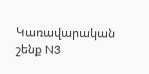Կառավարական շենք N3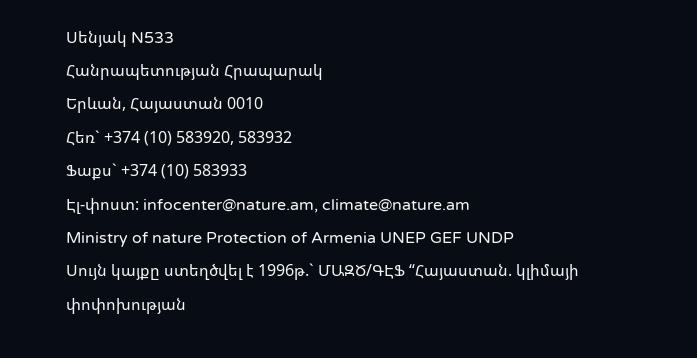Սենյակ N533
Հանրապետության Հրապարակ
Երևան, Հայաստան 0010
Հեռ` +374 (10) 583920, 583932
Ֆաքս` +374 (10) 583933
Էլ-փոստ: infocenter@nature.am, climate@nature.am
Ministry of nature Protection of Armenia UNEP GEF UNDP
Սույն կայքը ստեղծվել է 1996թ.` ՄԱԶԾ/ԳԷՖ “Հայաստան. կլիմայի փոփոխության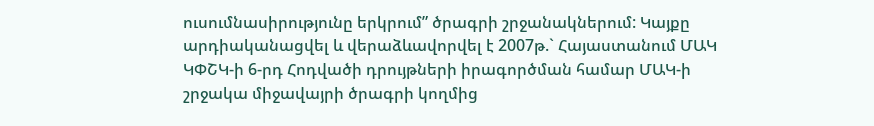ուսումնասիրությունը երկրում” ծրագրի շրջանակներում: Կայքը արդիականացվել և վերաձևավորվել է 2007թ.` Հայաստանում ՄԱԿ ԿՓՇԿ-ի 6-րդ Հոդվածի դրույթների իրագործման համար ՄԱԿ-ի շրջակա միջավայրի ծրագրի կողմից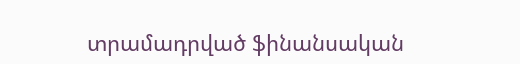տրամադրված ֆինանսական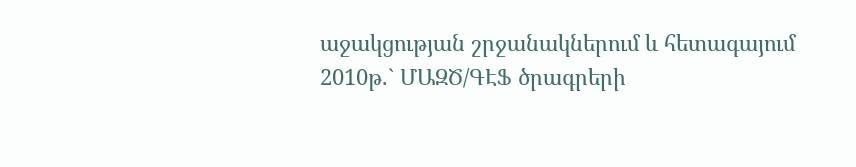աջակցության շրջանակներում և հետագայում 2010թ.` ՄԱԶԾ/ԳԷՖ ծրագրերի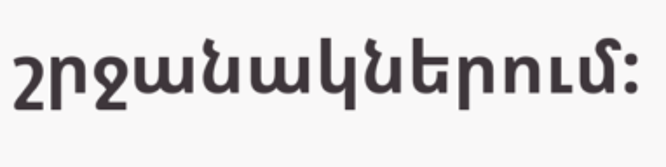շրջանակներում: